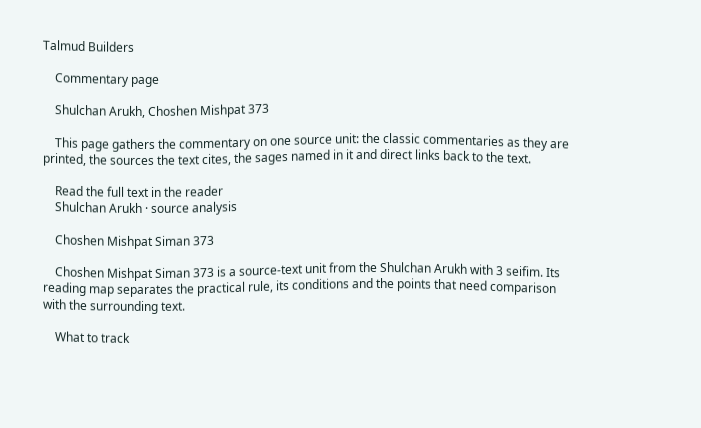Talmud Builders

    Commentary page

    Shulchan Arukh, Choshen Mishpat 373

    This page gathers the commentary on one source unit: the classic commentaries as they are printed, the sources the text cites, the sages named in it and direct links back to the text.

    Read the full text in the reader
    Shulchan Arukh · source analysis

    Choshen Mishpat Siman 373

    Choshen Mishpat Siman 373 is a source-text unit from the Shulchan Arukh with 3 seifim. Its reading map separates the practical rule, its conditions and the points that need comparison with the surrounding text.

    What to track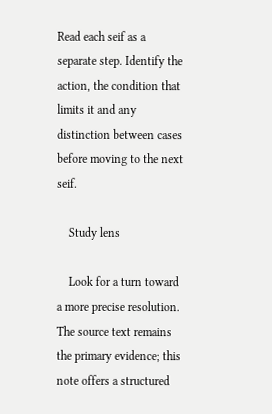Read each seif as a separate step. Identify the action, the condition that limits it and any distinction between cases before moving to the next seif.

    Study lens

    Look for a turn toward a more precise resolution. The source text remains the primary evidence; this note offers a structured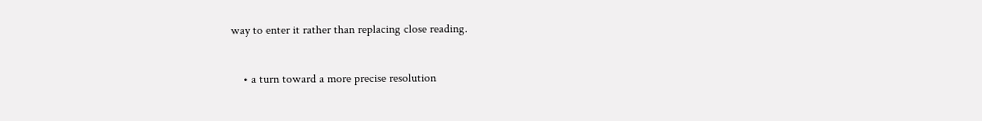way to enter it rather than replacing close reading.

    • a turn toward a more precise resolution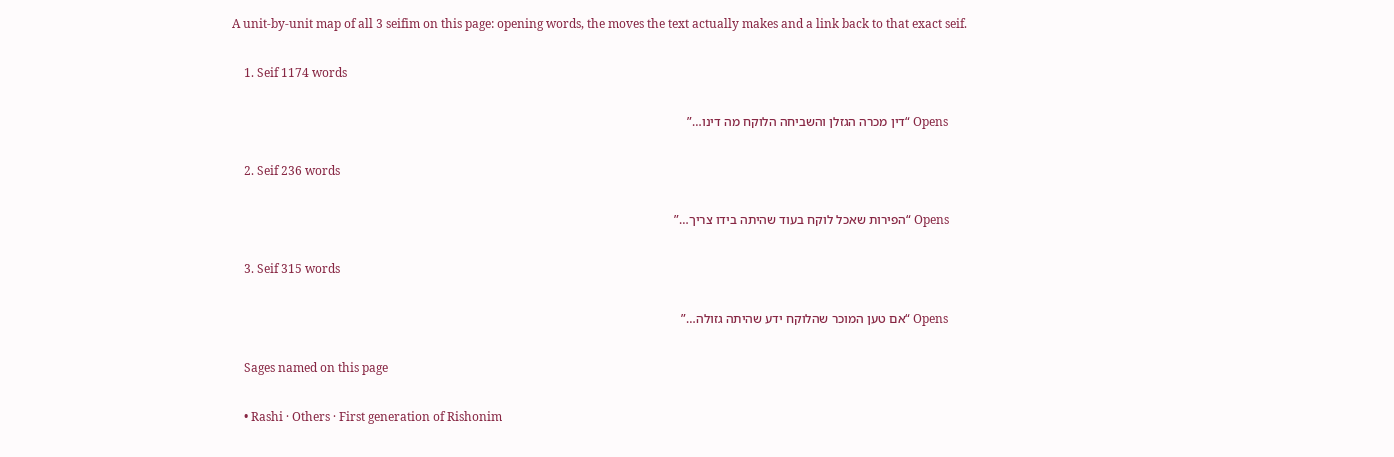A unit-by-unit map of all 3 seifim on this page: opening words, the moves the text actually makes and a link back to that exact seif.

    1. Seif 1174 words

      Opens “דין מכרה הגזלן והשביחה הלוקח מה דינו…”

    2. Seif 236 words

      Opens “הפירות שאכל לוקח בעוד שהיתה בידו צריך…”

    3. Seif 315 words

      Opens “אם טען המוכר שהלוקח ידע שהיתה גזולה…”

    Sages named on this page

    • Rashi · Others · First generation of Rishonim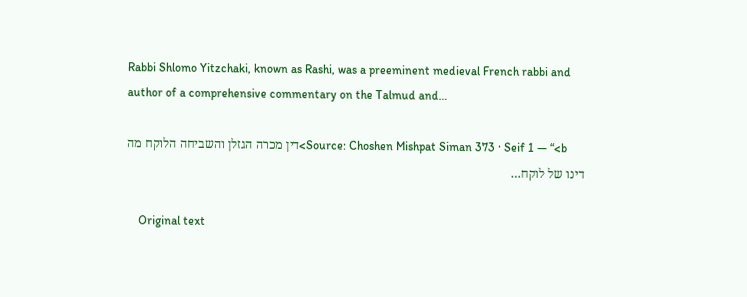Rabbi Shlomo Yitzchaki, known as Rashi, was a preeminent medieval French rabbi and author of a comprehensive commentary on the Talmud and…

      Source: Choshen Mishpat Siman 373 · Seif 1 — “<b>דין מכרה הגזלן והשביחה הלוקח מה דינו של לוקח…

    Original text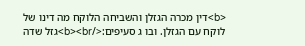<b>דין מכרה הגזלן והשביחה הלוקח מה דינו של לוקח עם הגזלן. ובו ג סעיפים:</b><br>גזל שדה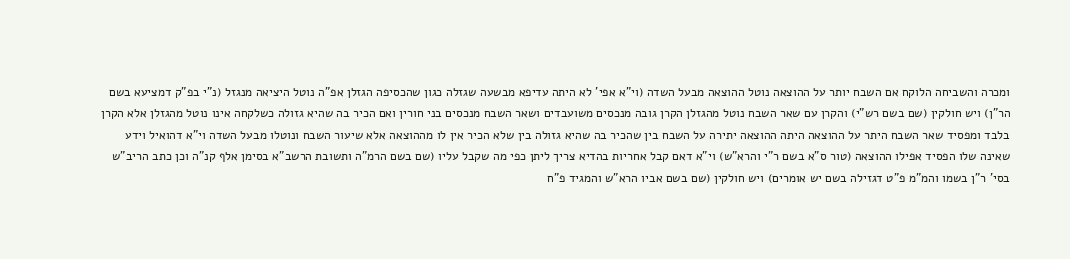ומכרה והשביחה הלוקח אם השבח יותר על ההוצאה נוטל ההוצאה מבעל השדה (וי"א אפי' לא היתה עדיפא מבשעה שגזלה כגון שהכסיפה הגזלן אפ"ה נוטל היציאה מנגזל (נ"י בפ"ק דמציעא בשם הר"ן) ויש חולקין (שם בשם רש"י) והקרן עם שאר השבח נוטל מהגזלן הקרן גובה מנכסים משועבדים ושאר השבח מנכסים בני חורין ואם הכיר בה שהיא גזולה כשלקחה אינו נוטל מהגזלן אלא הקרן בלבד ומפסיד שאר השבח היתר על ההוצאה היתה ההוצאה יתירה על השבח בין שהכיר בה שהיא גזולה בין שלא הכיר אין לו מההוצאה אלא שיעור השבח ונוטלו מבעל השדה וי"א דהואיל וידע שאינה שלו הפסיד אפילו ההוצאה (טור ס"א בשם ר"י והרא"ש) וי"א דאם קבל אחריות בהדיא צריך ליתן כפי מה שקבל עליו (שם בשם הרמ"ה ותשובת הרשב"א בסימן אלף קנ"ה וכן כתב הריב"ש בסי' ר"ן בשמו והמ"מ פ"ט דגזילה בשם יש אומרים) ויש חולקין (שם בשם אביו הרא"ש והמגיד פ"ח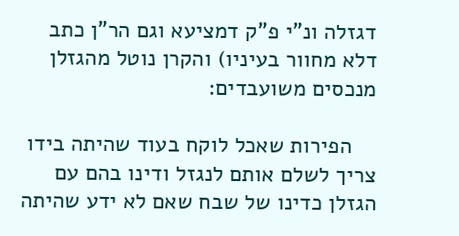דגזלה ונ"י פ"ק דמציעא וגם הר"ן כתב דלא מחוור בעיניו) והקרן נוטל מהגזלן מנכסים משועבדים:

    הפירות שאכל לוקח בעוד שהיתה בידו צריך לשלם אותם לנגזל ודינו בהם עם הגזלן כדינו של שבח שאם לא ידע שהיתה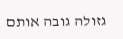גזולה גובה אותם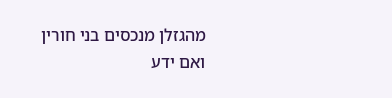מהגזלן מנכסים בני חורין ואם ידע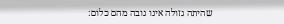שהיתה גזולה אינו גובה מהם כלום: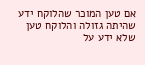אם טען המוכר שהלוקח ידע שהיתה גזולה והלוקח טען שלא ידע על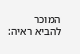המוכר להביא ראיה: